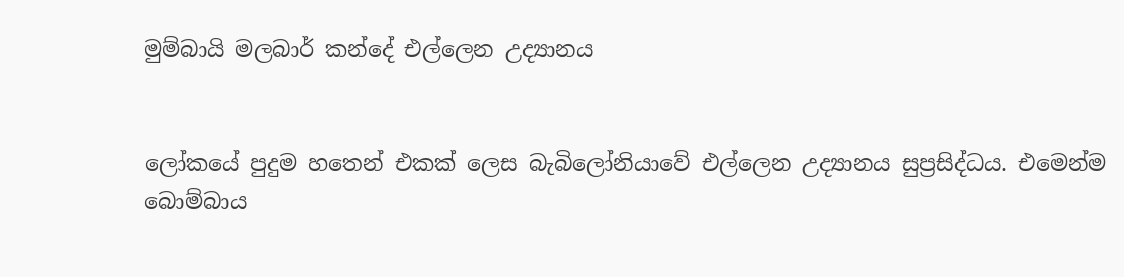මුම්බායි මලබාර් කන්දේ එල්ලෙන උද්‍යානය


ලෝකයේ පුදුම හතෙන් එකක් ලෙස බැබිලෝනියාවේ එල්ලෙන උද්‍යානය සුප්‍රසිද්ධය. එමෙන්ම බොම්බාය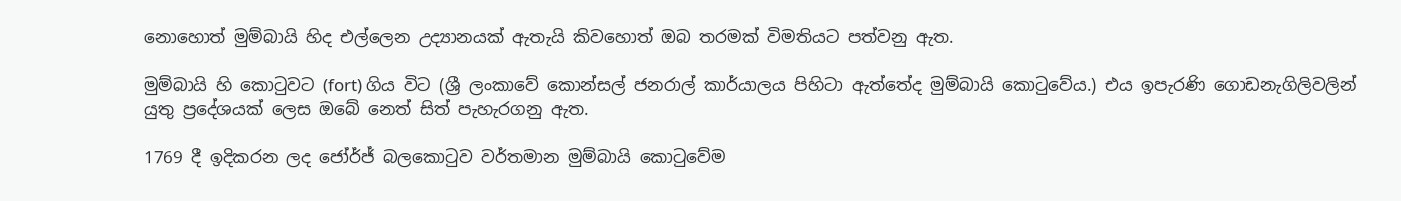නොහොත් මුම්බායි හිද එල්ලෙන උද්‍යානයක් ඇතැයි කිවහොත් ඔබ තරමක් විමතියට පත්වනු ඇත.

මුම්බායි හි කොටුවට (fort) ගිය විට (ශ්‍රී ලංකාවේ කොන්සල් ජනරාල් කාර්යාලය පිහිටා ඇත්තේද මුම්බායි කොටුවේය.) එය ඉපැරණි ගොඩනැගිලිවලින් යුතු ප්‍රදේශයක් ලෙස ඔබේ නෙත් සිත් පැහැරගනු ඇත.

1769 දී ඉදිකරන ලද ජෝර්ජ් බලකොටුව වර්තමාන මුම්බායි කොටුවේම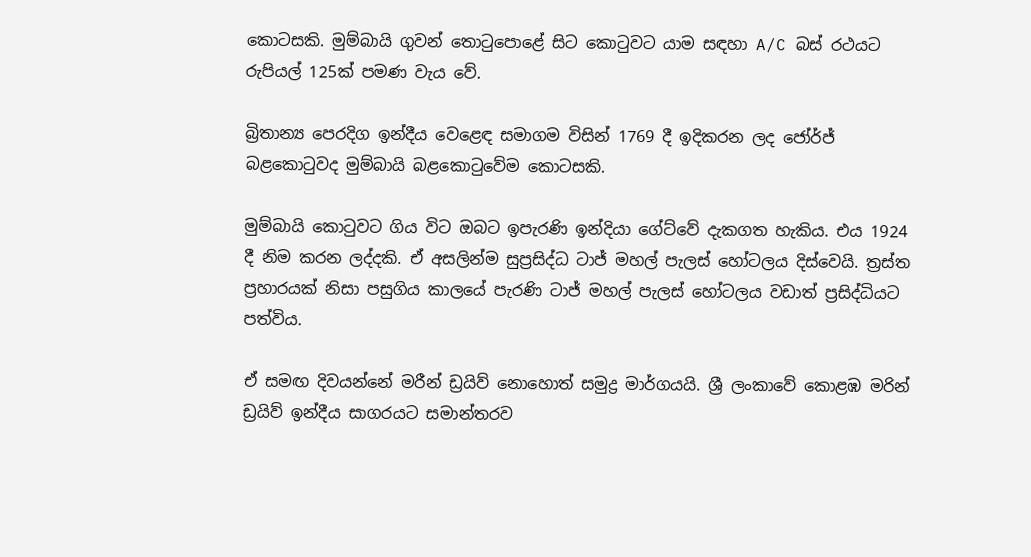කොටසකි. මුම්බායි ගුවන් තොටුපොළේ සිට කොටුවට යාම සඳහා A/C බස් රථයට රුපියල් 125ක් පමණ වැය වේ.

බ්‍රිතාන්‍ය පෙරදිග ඉන්දීය වෙළෙඳ සමාගම විසින් 1769 දී ඉදිකරන ලද ජෝර්ජ් බළකොටුවද මුම්බායි බළකොටුවේම කොටසකි.

මුම්බායි කොටුවට ගිය විට ඔබට ඉපැරණි ඉන්දියා ගේට්වේ දැකගත හැකිය. එය 1924 දී නිම කරන ලද්දකි. ඒ අසලින්ම සුප්‍රසිද්ධ ටාජ් මහල් පැලස් හෝටලය දිස්වෙයි. ත්‍රස්ත ප්‍රහාරයක් නිසා පසුගිය කාලයේ පැරණි ටාජ් මහල් පැලස් හෝටලය වඩාත් ප්‍රසිද්ධියට පත්විය.

ඒ සමඟ දිවයන්නේ මරීන් ඩ්‍රයිව් නොහොත් සමුද්‍ර මාර්ගයයි. ශ්‍රී ලංකාවේ කොළඹ මරින් ඩ්‍රයිව් ඉන්දීය සාගරයට සමාන්තරව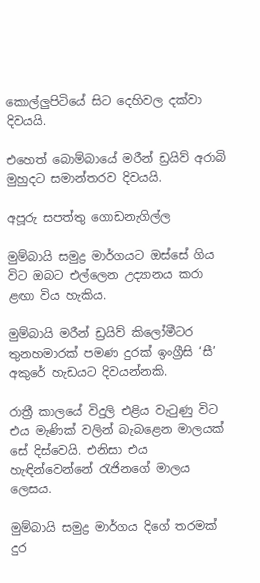කොල්ලුපිටියේ සිට දෙහිවල දක්වා දිවයයි.

එහෙත් බොම්බායේ මරීන් ඩ්‍රයිව් අරාබි මුහුදට සමාන්තරව දිවයයි.

අපූරු සපත්තු ගොඩනැගිල්ල

මුම්බායි සමුද්‍ර මාර්ගයට ඔස්සේ ගිය විට ඔබට එල්ලෙන උද්‍යානය කරා ළඟා විය හැකිය.

මුම්බායි මරීන් ඩ්‍රයිව් කිලෝමීටර තුනහමාරක් පමණ දුරක් ඉංග්‍රීසි ‘සී’ අකුරේ හැඩයට දිවයන්නකි.

රාත්‍රී කාලයේ විදුලි එළිය වැටුණු විට එය මැණික් වලින් බැබළෙන මාලයක් සේ දිස්වෙයි. එනිසා එය හැඳින්වෙන්නේ රැජිනගේ මාලය ලෙසය.

මුම්බායි සමුද්‍ර මාර්ගය දිගේ තරමක් දුර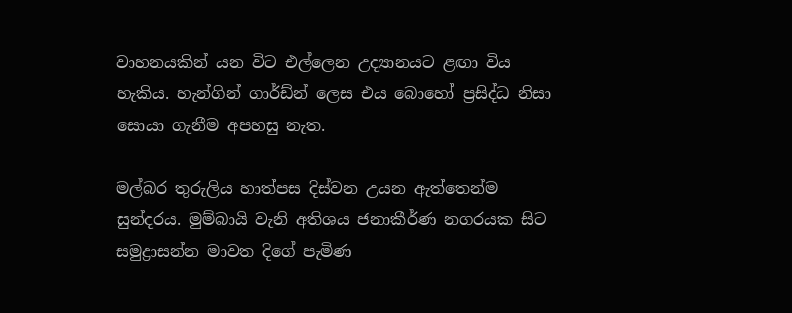වාහනයකින් යන විට එල්ලෙන උද්‍යානයට ළඟා විය හැකිය. හැන්ගින් ගාර්ඩ්න් ලෙස එය බොහෝ ප්‍රසිද්ධ නිසා සොයා ගැනීම අපහසු නැත.

මල්බර තුරුලිය හාත්පස දිස්වන උයන ඇත්තෙන්ම සුන්දරය. මුම්බායි වැනි අතිශය ජනාකීර්ණ නගරයක සිට සමුද්‍රාසන්න මාවත දිගේ පැමිණ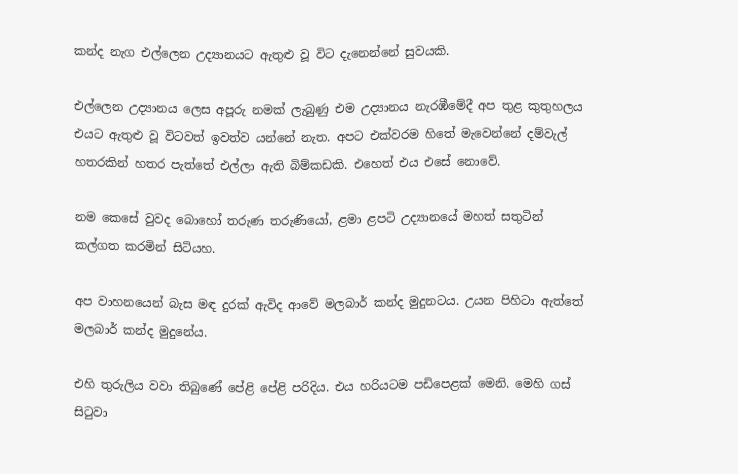කන්ද නැග එල්ලෙන උද්‍යානයට ඇතුළු වූ විට දැනෙන්නේ සුවයකි.

එල්ලෙන උද්‍යානය ලෙස අපූරු නමක් ලැබුණු එම උද්‍යානය නැරඹීමේදී අප තුළ කුතුහලය එයට ඇතුළු වූ විටවත් ඉවත්ව යන්නේ නැත. අපට එක්වරම හිතේ මැවෙන්නේ දම්වැල් හතරකින් හතර පැත්තේ එල්ලා ඇති බිම්කඩකි. එහෙත් එය එසේ නොවේ.

නම කෙසේ වුවද බොහෝ තරුණ තරුණියෝ, ළමා ළපටි උද්‍යානයේ මහත් සතුටින් කල්ගත කරමින් සිටියහ.

අප වාහනයෙන් බැස මඳ දුරක් ඇවිද ආවේ මලබාර් කන්ද මුදුනටය. උයන පිහිටා ඇත්තේ මලබාර් කන්ද මුදුනේය.

එහි තුරුලිය වවා තිබුණේ පේළි පේළි පරිදිය. එය හරියටම පඩිපෙළක් මෙනි. මෙහි ගස් සිටුවා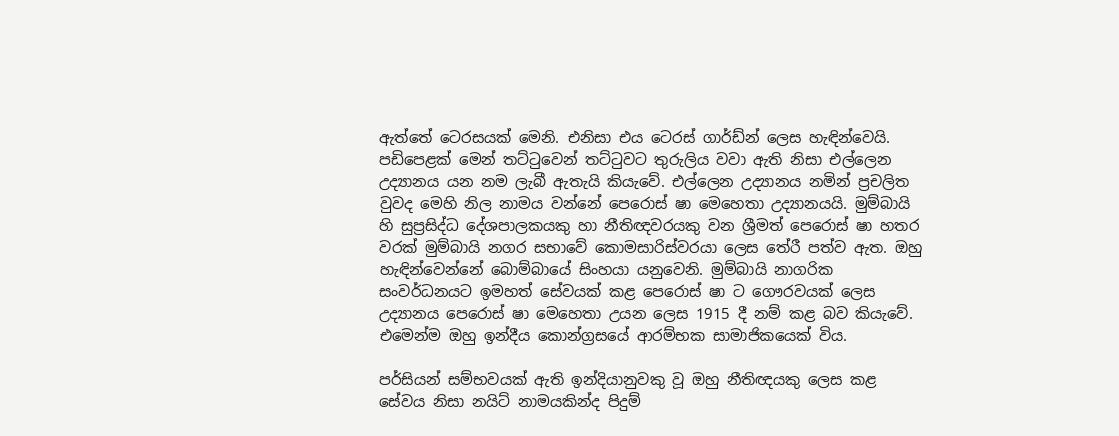ඇත්තේ ටෙරසයක් මෙනි. එනිසා එය ටෙරස් ගාර්ඩ්න් ලෙස හැඳින්වෙයි. පඩිපෙළක් මෙන් තට්ටුවෙන් තට්ටුවට තුරුලිය වවා ඇති නිසා එල්ලෙන උද්‍යානය යන නම ලැබී ඇතැයි කියැවේ. එල්ලෙන උද්‍යානය නමින් ප්‍රචලිත වුවද මෙහි නිල නාමය වන්නේ පෙරොස් ෂා මෙහෙතා උද්‍යානයයි. මුම්බායි හි සුප්‍රසිද්ධ දේශපාලකයකු හා නීතිඥවරයකු වන ශ්‍රීමත් පෙරොස් ෂා හතර වරක් මුම්බායි නගර සභාවේ කොමසාරිස්වරයා ලෙස තේරී පත්ව ඇත. ඔහු හැඳින්වෙන්නේ බොම්බායේ සිංහයා යනුවෙනි. මුම්බායි නාගරික සංවර්ධනයට ඉමහත් සේවයක් කළ පෙරොස් ෂා ට ගෞරවයක් ලෙස උද්‍යානය පෙරොස් ෂා මෙහෙතා උයන ලෙස 1915 දී නම් කළ බව කියැවේ. එමෙන්ම ඔහු ඉන්දීය කොන්ග්‍රසයේ ආරම්භක සාමාජිකයෙක් විය.

පර්සියන් සම්භවයක් ඇති ඉන්දියානුවකු වූ ඔහු නීතිඥයකු ලෙස කළ සේවය නිසා නයිට් නාමයකින්ද පිදුම්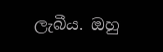ලැබීය. ඔහු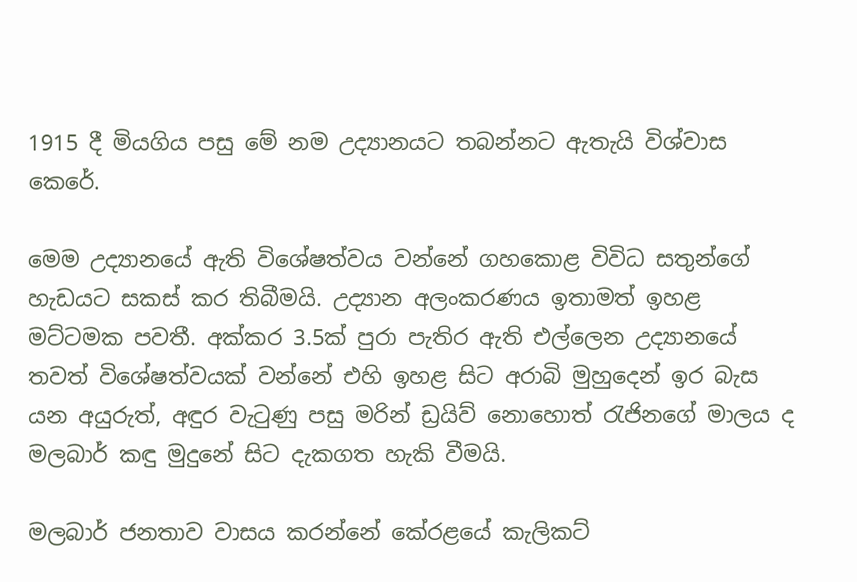1915 දී මියගිය පසු මේ නම උද්‍යානයට තබන්නට ඇතැයි විශ්වාස කෙරේ.

මෙම උද්‍යානයේ ඇති විශේෂත්වය වන්නේ ගහකොළ විවිධ සතුන්ගේ හැඩයට සකස් කර තිබීමයි. උද්‍යාන අලංකරණය ඉතාමත් ඉහළ මට්ටමක පවතී. අක්කර 3.5ක් පුරා පැතිර ඇති එල්ලෙන උද්‍යානයේ තවත් විශේෂත්වයක් වන්නේ එහි ඉහළ සිට අරාබි මුහුදෙන් ඉර බැස යන අයුරුත්, අඳුර වැටුණු පසු මරින් ඩ්‍රයිව් නොහොත් රැජිනගේ මාලය ද මලබාර් කඳු මුදුනේ සිට දැකගත හැකි වීමයි.

මලබාර් ජනතාව වාසය කරන්නේ කේරළයේ කැලිකට්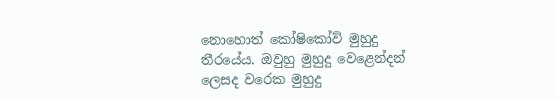නොහොත් කෝෂිකෝව් මුහුදු තීරයේය. ඔවුහු මුහුදු වෙළෙන්දන් ලෙසද වරෙක මුහුදු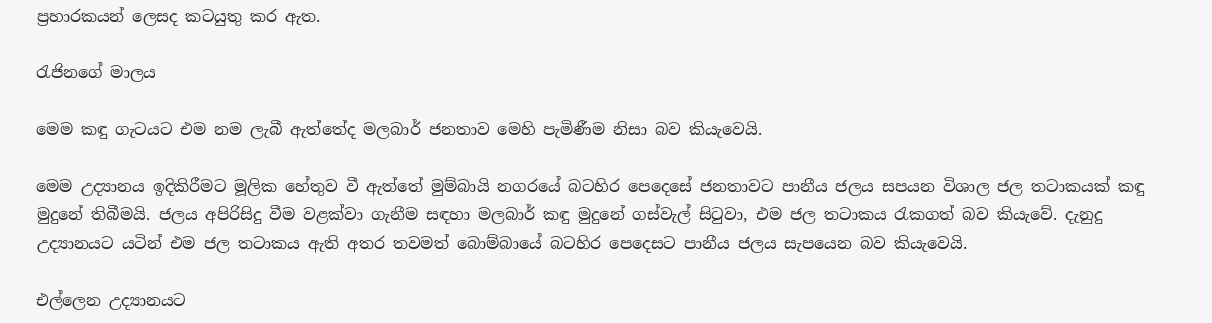ප්‍රහාරකයන් ලෙසද කටයුතු කර ඇත.

රැජිනගේ මාලය

මෙම කඳු ගැටයට එම නම ලැබී ඇත්තේද මලබාර් ජනතාව මෙහි පැමිණීම නිසා බව කියැවෙයි.

මෙම උද්‍යානය ඉදිකිරීමට මූලික හේතුව වී ඇත්තේ මුම්බායි නගරයේ බටහිර පෙදෙසේ ජනතාවට පානීය ජලය සපයන විශාල ජල තටාකයක් කඳු මුදුනේ තිබීමයි. ජලය අපිරිසිදු වීම වළක්වා ගැනීම සඳහා මලබාර් කඳු මුදුනේ ගස්වැල් සිටුවා, එම ජල තටාකය රැකගත් බව කියැවේ. දැනුදු උද්‍යානයට යටින් එම ජල තටාකය ඇති අතර තවමත් බොම්බායේ බටහිර පෙදෙසට පානීය ජලය සැපයෙන බව කියැවෙයි.

එල්ලෙන උද්‍යානයට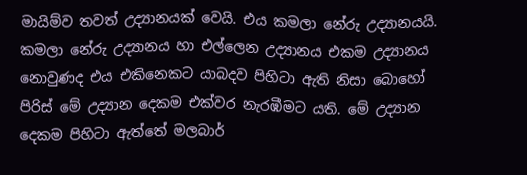මායිම්ව තවත් උද්‍යානයක් වෙයි. එය කමලා නේරු උද්‍යානයයි. කමලා නේරු උද්‍යානය හා එල්ලෙන උද්‍යානය එකම උද්‍යානය නොවුණද එය එකිනෙකට යාබදව පිහිටා ඇති නිසා බොහෝ පිරිස් මේ උද්‍යාන දෙකම එක්වර නැරඹීමට යති. මේ උද්‍යාන දෙකම පිහිටා ඇත්තේ මලබාර්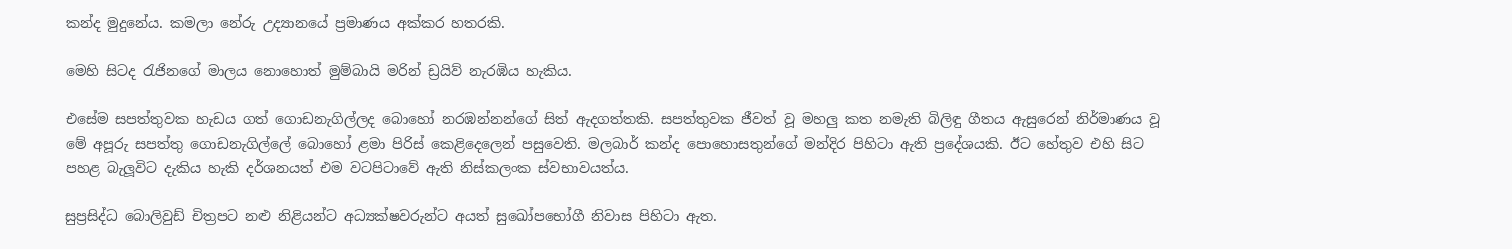කන්ද මුදුනේය. කමලා නේරු උද්‍යානයේ ප්‍රමාණය අක්කර හතරකි.

මෙහි සිටද රැජිනගේ මාලය නොහොත් මුම්බායි මරින් ඩ්‍රයිව් නැරඹිය හැකිය.

එසේම සපත්තුවක හැඩය ගත් ගොඩනැගිල්ලද බොහෝ නරඹන්නන්ගේ සිත් ඇදගත්තකි. සපත්තුවක ජීවත් වූ මහලු කත නමැති බිලිඳු ගීතය ඇසුරෙන් නිර්මාණය වූ මේ අපූරු සපත්තු ගොඩනැගිල්ලේ බොහෝ ළමා පිරිස් කෙළිදෙලෙන් පසුවෙති. මලබාර් කන්ද පොහොසතුන්ගේ මන්දිර පිහිටා ඇති ප්‍රදේශයකි. ඊට හේතුව එහි සිට පහළ බැලූවිට දැකිය හැකි දර්ශනයත් එම වටපිටාවේ ඇති නිස්කලංක ස්වභාවයත්ය.

සුප්‍රසිද්ධ බොලිවුඩ් චිත්‍රපට නළු නිළියන්ට අධ්‍යක්ෂවරුන්ට අයත් සුඛෝපභෝගී නිවාස පිහිටා ඇත.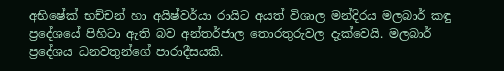අභිෂේක් භච්චන් හා අයිෂ්වර්යා රායිට අයත් විශාල මන්දිරය මලබාර් කඳු ප්‍රදේශයේ පිහිටා ඇති බව අන්තර්ජාල තොරතුරුවල දැක්වෙයි. මලබාර් ප්‍රදේශය ධනවතුන්ගේ පාරාදීසයකි.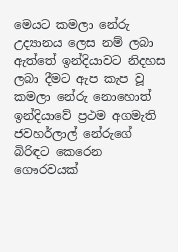මෙයට කමලා නේරු උද්‍යානය ලෙස නම් ලබා ඇත්තේ ඉන්දියාවට නිදහස ලබා දීමට ඇප කැප වූ කමලා නේරු නොහොත් ඉන්දියාවේ ප්‍රථම අගමැති ජවහර්ලාල් නේරුගේ බිරිඳට කෙරෙන ගෞරවයක්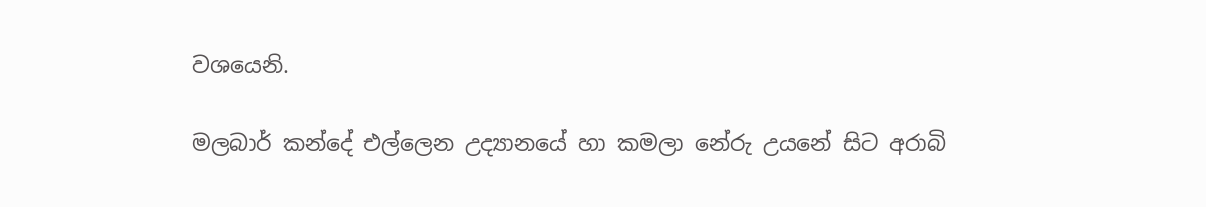වශයෙනි.

මලබාර් කන්දේ එල්ලෙන උද්‍යානයේ හා කමලා නේරු උයනේ සිට අරාබි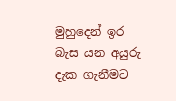මුහුදෙන් ඉර බැස යන අයුරු දැක ගැනීමට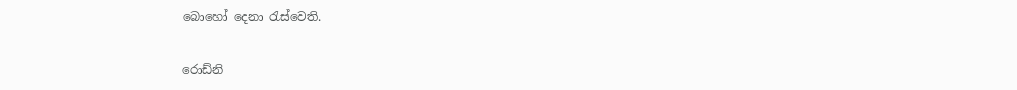බොහෝ දෙනා රැස්වෙති.

රොඩ්නි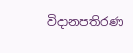විදානපතිරණ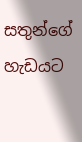සතුන්ගේ හැඩයට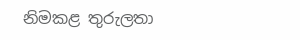නිමකළ තුරුලතා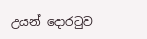උයන් දොරටුව